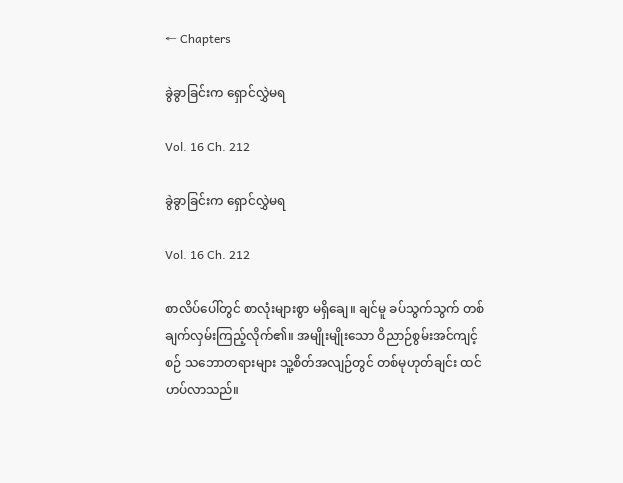← Chapters

ခွဲခွာခြင်းက ရှောင်လွှဲမရ

Vol. 16 Ch. 212

ခွဲခွာခြင်းက ရှောင်လွှဲမရ

Vol. 16 Ch. 212

စာလိပ်ပေါ်တွင် စာလုံးများစွာ မရှိချေ။ ချင်မူ ခပ်သွက်သွက် တစ်ချက်လှမ်းကြည့်လိုက်၏။ အမျိုးမျိုးသော ဝိညာဉ်စွမ်းအင်ကျင့်စဉ် သဘောတရားများ သူ့စိတ်အလျဉ်တွင် တစ်မုဟုတ်ချင်း ထင်ဟပ်လာသည်။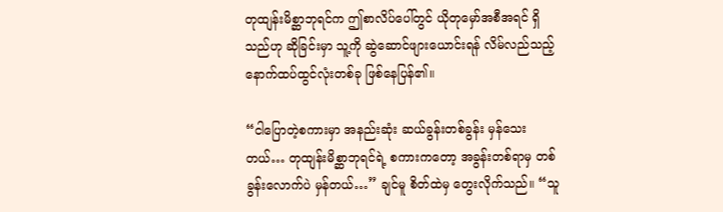တုထျန်းမိစ္ဆာဘုရင်က ဤစာလိပ်ပေါ်တွင် ယိုတုမှော်အစီအရင် ရှိသည်ဟု ဆိုခြင်းမှာ သူ့ကို ဆွဲဆောင်ဖျားယောင်းရန် လိမ်လည်သည့် နောက်ထပ်ထွင်လုံးတစ်ခု ဖြစ်နေပြန်၏။

“ငါပြောတဲ့စကားမှာ အနည်းဆုံး ဆယ်ခွန်းတစ်ခွန်း မှန်သေးတယ်… တုထျန်းမိစ္ဆာဘုရင်ရဲ့ စကားကတော့ အခွန်းတစ်ရာမှ တစ်ခွန်းလောက်ပဲ မှန်တယ်…” ချင်မူ စိတ်ထဲမှ တွေးလိုက်သည်။ “သူ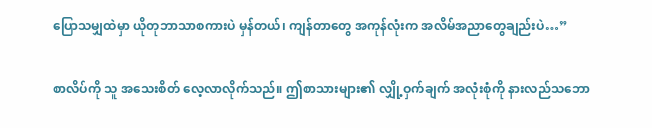ပြောသမျှထဲမှာ ယိုတုဘာသာစကားပဲ မှန်တယ်၊ ကျန်တာတွေ အကုန်လုံးက အလိမ်အညာတွေချည်းပဲ…”

စာလိပ်ကို သူ အသေးစိတ် လေ့လာလိုက်သည်။ ဤစာသားများ၏ လျှို့ဝှက်ချက် အလုံးစုံကို နားလည်သဘော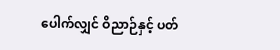ပေါက်လျှင် ဝိညာဉ်နှင့် ပတ်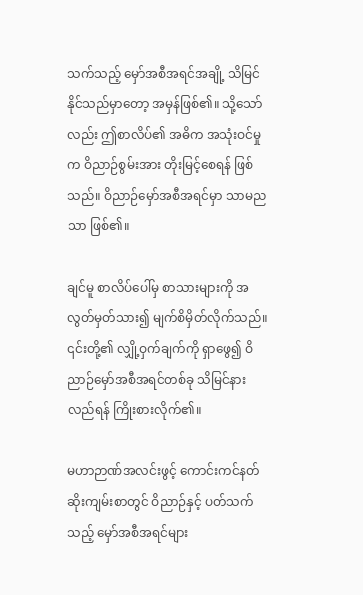သက်သည့် မှော်အစီအရင်အချို့ သိမြင်နိုင်သည်မှာတော့ အမှန်ဖြစ်၏။ သို့သော်လည်း ဤစာလိပ်၏ အဓိက အသုံးဝင်မှုက ဝိညာဉ်စွမ်းအား တိုးမြင့်စေရန် ဖြစ်သည်။ ဝိညာဉ်မှော်အစီအရင်မှာ သာမညသာ ဖြစ်၏။

ချင်မူ စာလိပ်ပေါ်မှ စာသားများကို အလွတ်မှတ်သား၍ မျက်စိမှိတ်လိုက်သည်။ ၎င်းတို့၏ လျှို့ဝှက်ချက်ကို ရှာဖွေ၍ ဝိညာဉ်မှော်အစီအရင်တစ်ခု သိမြင်နားလည်ရန် ကြိုးစားလိုက်၏။

မဟာဉာဏ်အလင်းဖွင့် ကောင်းကင်နတ်ဆိုးကျမ်းစာတွင် ဝိညာဉ်နှင့် ပတ်သက်သည့် မှော်အစီအရင်များ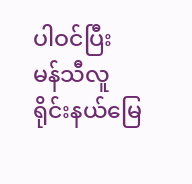ပါဝင်ပြီး မန်သီလူရိုင်းနယ်မြေ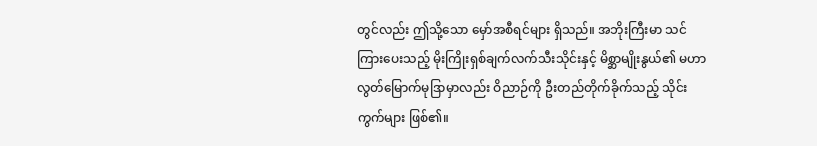တွင်လည်း ဤသို့သော မှော်အစီရင်များ ရှိသည်။ အဘိုးကြီးမာ သင်ကြားပေးသည့် မိုးကြိုးရှစ်ချက်လက်သီးသိုင်းနှင့် မိစ္ဆာမျိုးနွယ်၏ မဟာလွတ်မြောက်မုဒြာမှာလည်း ဝိညာဉ်ကို ဦးတည်တိုက်ခိုက်သည့် သိုင်းကွက်များ ဖြစ်၏။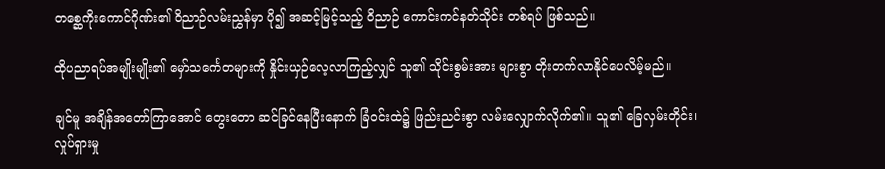တစ္ဆေကိုးကောင်ဂိုဏ်း၏ ဝိညာဉ်လမ်းညွှန်မှာ ပို၍ အဆင့်မြင့်သည့် ဝိညာဉ် ကောင်းကင်နတ်သိုင်း တစ်ရပ် ဖြစ်သည်။

ထိုပညာရပ်အမျိုးမျိုး၏ မှော်သင်္ကေတများကို နှိုင်းယှဉ်လေ့လာကြည့်လျှင် သူ၏ သိုင်းစွမ်းအား များစွာ တိုးတက်လာနိုင်ပေလိမ့်မည်။

ချင်မူ အချိန်အတော်ကြာအောင် တွေးတော ဆင်ခြင်နေပြီးနောက် ခြံဝင်းထဲ၌ ဖြည်းညင်းစွာ လမ်းလျှောက်လိုက်၏။ သူ၏ ခြေလှမ်းတိုင်း၊ လှုပ်ရှားမှု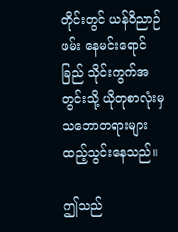တိုင်းတွင် ယန်ဝိညာဉ်ဖမ်း နေမင်းရောင်ခြည် သိုင်းကွက်အတွင်းသို့ ယိုတုစာလုံးမှ သဘောတရားများ ထည့်သွင်းနေသည်။

ဤသည်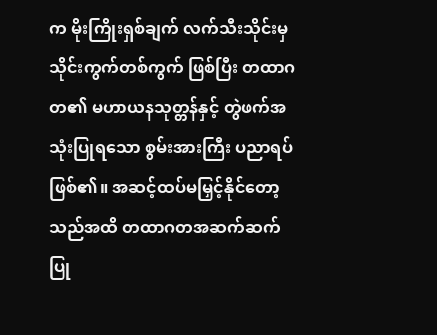က မိုးကြိုးရှစ်ချက် လက်သီးသိုင်းမှ သိုင်းကွက်တစ်ကွက် ဖြစ်ပြီး တထာဂတ၏ မဟာယနသုတ္တန်နှင့် တွဲဖက်အသုံးပြုရသော စွမ်းအားကြီး ပညာရပ် ဖြစ်၏။ အဆင့်ထပ်မမြှင့်နိုင်တော့သည်အထိ တထာဂတအဆက်ဆက် ပြု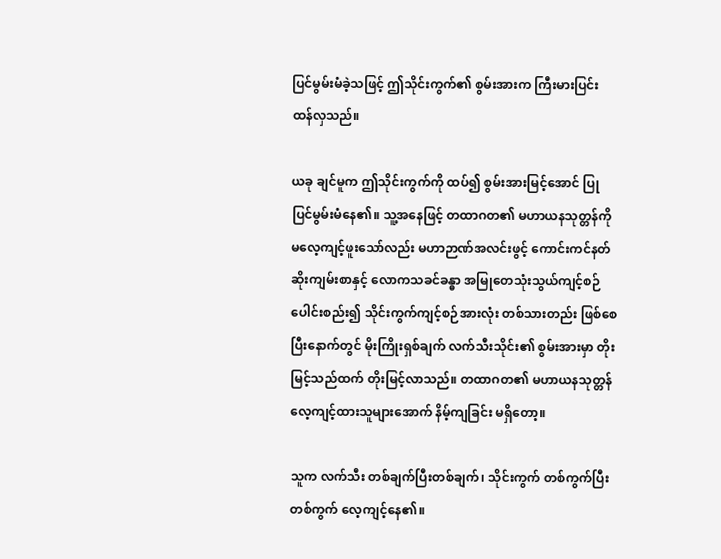ပြင်မွမ်းမံခဲ့သဖြင့် ဤသိုင်းကွက်၏ စွမ်းအားက ကြီးမားပြင်းထန်လှသည်။

ယခု ချင်မူက ဤသိုင်းကွက်ကို ထပ်၍ စွမ်းအားမြင့်အောင် ပြုပြင်မွမ်းမံနေ၏။ သူ့အနေဖြင့် တထာဂတ၏ မဟာယနသုတ္တန်ကို မလေ့ကျင့်ဖူးသော်လည်း မဟာဉာဏ်အလင်းဖွင့် ကောင်းကင်နတ်ဆိုးကျမ်းစာနှင့် လောကသခင်ခန္ဓာ အမြုတေသုံးသွယ်ကျင့်စဉ် ပေါင်းစည်း၍ သိုင်းကွက်ကျင့်စဉ်အားလုံး တစ်သားတည်း ဖြစ်စေပြီးနောက်တွင် မိုးကြိုးရှစ်ချက် လက်သီးသိုင်း၏ စွမ်းအားမှာ တိုးမြင့်သည်ထက် တိုးမြင့်လာသည်။ တထာဂတ၏ မဟာယနသုတ္တန် လေ့ကျင့်ထားသူများအောက် နိမ့်ကျခြင်း မရှိတော့။

သူက လက်သီး တစ်ချက်ပြီးတစ်ချက်၊ သိုင်းကွက် တစ်ကွက်ပြီးတစ်ကွက် လေ့ကျင့်နေ၏။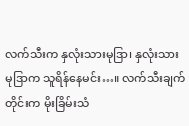လက်သီးက နှလုံးသားမုဒြာ၊ နှလုံးသားမုဒြာက သူရိန်နေမင်း…။ လက်သီးချက်တိုင်းက မိုးခြိမ်းသံ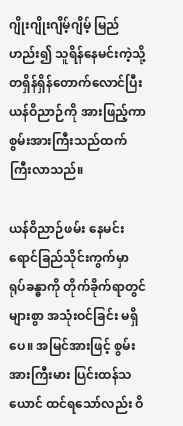ဂျိုးဂျိုးဂျိမ့်ဂျိမ့် မြည်ဟည်း၍ သူရိန်နေမင်းကဲ့သို့ တရှိန်ရှိန်တောက်လောင်ပြီး ယန်ဝိညာဉ်ကို အားဖြည့်ကာ စွမ်းအားကြီးသည်ထက် ကြီးလာသည်။

ယန်ဝိညာဉ်ဖမ်း နေမင်းရောင်ခြည်သိုင်းကွက်မှာ ရုပ်ခန္ဓာကို တိုက်ခိုက်ရာတွင် များစွာ အသုံးဝင်ခြင်း မရှိပေ။ အမြင်အားဖြင့် စွမ်းအားကြီးမား ပြင်းထန်သယောင် ထင်ရသော်လည်း ဝိ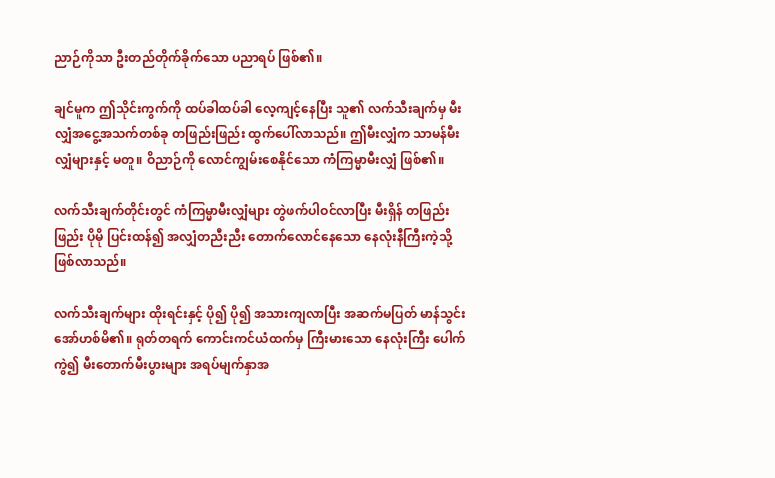ညာဉ်ကိုသာ ဦးတည်တိုက်ခိုက်သော ပညာရပ် ဖြစ်၏။

ချင်မူက ဤသိုင်းကွက်ကို ထပ်ခါထပ်ခါ လေ့ကျင့်နေပြီး သူ၏ လက်သီးချက်မှ မီးလျှံအငွေ့အသက်တစ်ခု တဖြည်းဖြည်း ထွက်ပေါ်လာသည်။ ဤမီးလျှံက သာမန်မီးလျှံများနှင့် မတူ။ ဝိညာဉ်ကို လောင်ကျွမ်းစေနိုင်သော ကံကြမ္မာမီးလျှံ ဖြစ်၏။

လက်သီးချက်တိုင်းတွင် ကံကြမ္မာမီးလျှံများ တွဲဖက်ပါဝင်လာပြီး မီးရှိန် တဖြည်းဖြည်း ပိုမို ပြင်းထန်၍ အလျှံတညီးညီး တောက်လောင်နေသော နေလုံးနီကြီးကဲ့သို့ ဖြစ်လာသည်။

လက်သီးချက်များ ထိုးရင်းနှင့် ပို၍ ပို၍ အသားကျလာပြီး အဆက်မပြတ် မာန်သွင်းအော်ဟစ်မိ၏။ ရုတ်တရက် ကောင်းကင်ယံထက်မှ ကြီးမားသော နေလုံးကြီး ပေါက်ကွဲ၍ မီးတောက်မီးပွားများ အရပ်မျက်နှာအ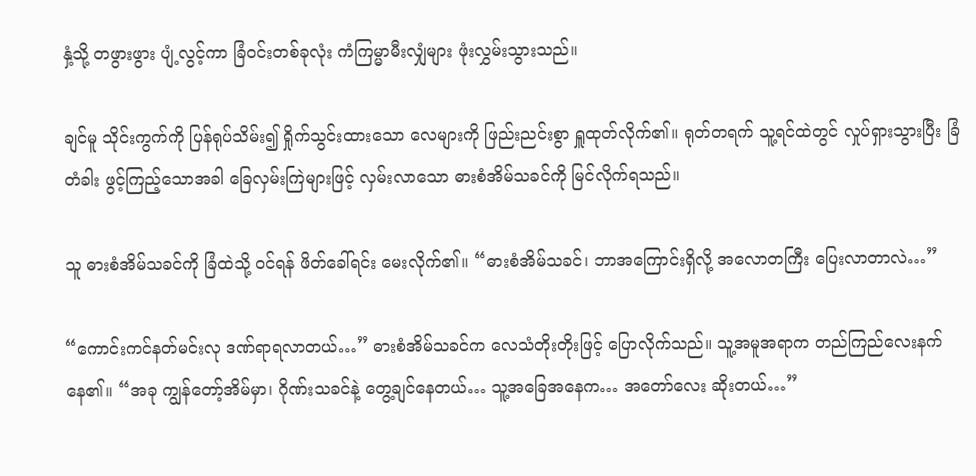နှံ့သို့ တဖွားဖွား ပျံ့လွင့်ကာ ခြံဝင်းတစ်ခုလုံး ကံကြမ္မာမီးလျှံများ ဖုံးလွှမ်းသွားသည်။

ချင်မူ သိုင်းကွက်ကို ပြန်ရုပ်သိမ်း၍ ရှိုက်သွင်းထားသော လေများကို ဖြည်းညင်းစွာ ရှူထုတ်လိုက်၏။ ရုတ်တရက် သူ့ရင်ထဲတွင် လှုပ်ရှားသွားပြီး ခြံတံခါး ဖွင့်ကြည့်သောအခါ ခြေလှမ်းကြဲများဖြင့် လှမ်းလာသော ဓားစံအိမ်သခင်ကို မြင်လိုက်ရသည်။

သူ ဓားစံအိမ်သခင်ကို ခြံထဲသို့ ဝင်ရန် ဖိတ်ခေါ်ရင်း မေးလိုက်၏။ “ဓားစံအိမ်သခင်၊ ဘာအကြောင်းရှိလို့ အလောတကြီး ပြေးလာတာလဲ…”

“ကောင်းကင်နတ်မင်းလု ဒဏ်ရာရလာတယ်…” ဓားစံအိမ်သခင်က လေသံတိုးတိုးဖြင့် ပြောလိုက်သည်။ သူ့အမူအရာက တည်ကြည်လေးနက်နေ၏။ “အခု ကျွန်တော့်အိမ်မှာ၊ ဂိုဏ်းသခင်နဲ့ တွေ့ချင်နေတယ်… သူ့အခြေအနေက… အတော်လေး ဆိုးတယ်…”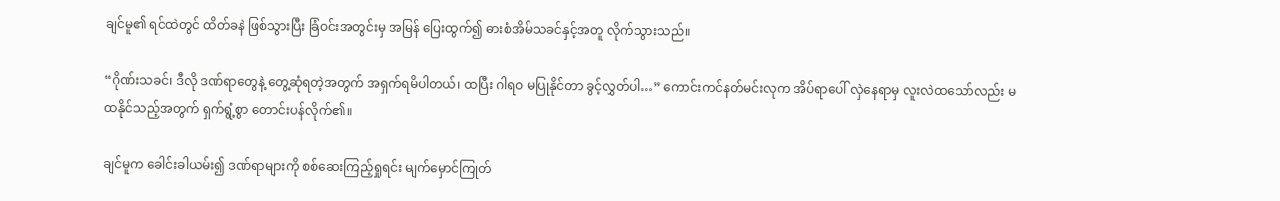ချင်မူ၏ ရင်ထဲတွင် ထိတ်ခနဲ ဖြစ်သွားပြီး ခြံဝင်းအတွင်းမှ အမြန် ပြေးထွက်၍ ဓားစံအိမ်သခင်နှင့်အတူ လိုက်သွားသည်။

“ဂိုဏ်းသခင်၊ ဒီလို ဒဏ်ရာတွေနဲ့ တွေ့ဆုံရတဲ့အတွက် အရှက်ရမိပါတယ်၊ ထပြီး ဂါရဝ မပြုနိုင်တာ ခွင့်လွှတ်ပါ…” ကောင်းကင်နတ်မင်းလုက အိပ်ရာပေါ် လှဲနေရာမှ လူးလဲထသော်လည်း မထနိုင်သည့်အတွက် ရှက်ရွံ့စွာ တောင်းပန်လိုက်၏။

ချင်မူက ခေါင်းခါယမ်း၍ ဒဏ်ရာများကို စစ်ဆေးကြည့်ရှုရင်း မျက်မှောင်ကြုတ်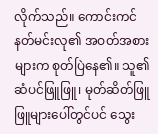လိုက်သည်။ ကောင်းကင်နတ်မင်းလု၏ အဝတ်အစားများက စုတ်ပြဲနေ၏။ သူ၏ ဆံပင်ဖြူဖြူ၊ မုတ်ဆိတ်ဖြူဖြူများပေါ်တွင်ပင် သွေး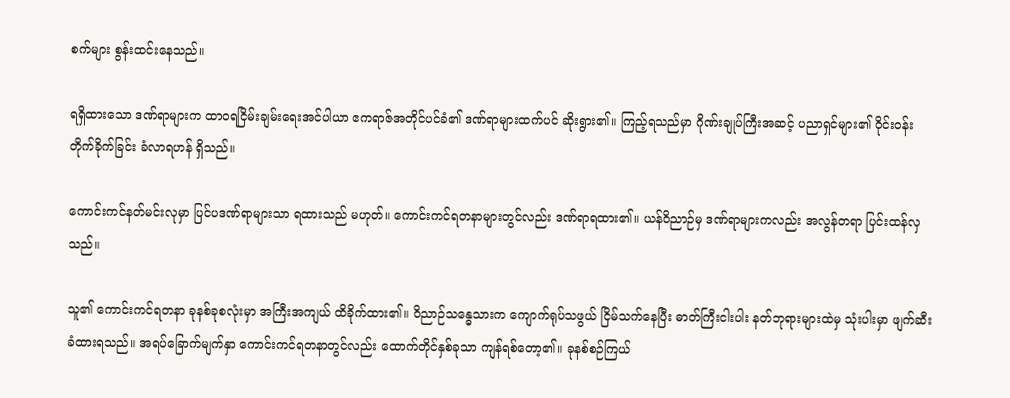စက်များ စွန်းထင်းနေသည်။

ရရှိထားသော ဒဏ်ရာများက ထာဝရငြိမ်းချမ်းရေးအင်ပါယာ ဧကရာဇ်အတိုင်ပင်ခံ၏ ဒဏ်ရာများထက်ပင် ဆိုးရွား၏။ ကြည့်ရသည်မှာ ဂိုဏ်းချုပ်ကြီးအဆင့် ပညာရှင်များ၏ ဝိုင်းဝန်းတိုက်ခိုက်ခြင်း ခံလာရဟန် ရှိသည်။

ကောင်းကင်နတ်မင်းလုမှာ ပြင်ပဒဏ်ရာများသာ ရထားသည် မဟုတ်။ ကောင်းကင်ရတနာများတွင်လည်း ဒဏ်ရာရထား၏။ ယန်ဝိညာဉ်မှ ဒဏ်ရာများကလည်း အလွန်တရာ ပြင်းထန်လှသည်။

သူ၏ ကောင်းကင်ရတနာ ခုနစ်ခုစလုံးမှာ အကြီးအကျယ် ထိခိုက်ထား၏။ ဝိညာဉ်သန္ဓေသားက ကျောက်ရုပ်သဖွယ် ငြိမ်သက်နေပြီး ဓာတ်ကြီးငါးပါး နတ်ဘုရားများထဲမှ သုံးပါးမှာ ဖျက်ဆီးခံထားရသည်။ အရပ်ခြောက်မျက်နှာ ကောင်းကင်ရတနာတွင်လည်း ထောက်တိုင်နှစ်ခုသာ ကျန်ရစ်တော့၏။ ခုနစ်စဉ်ကြယ်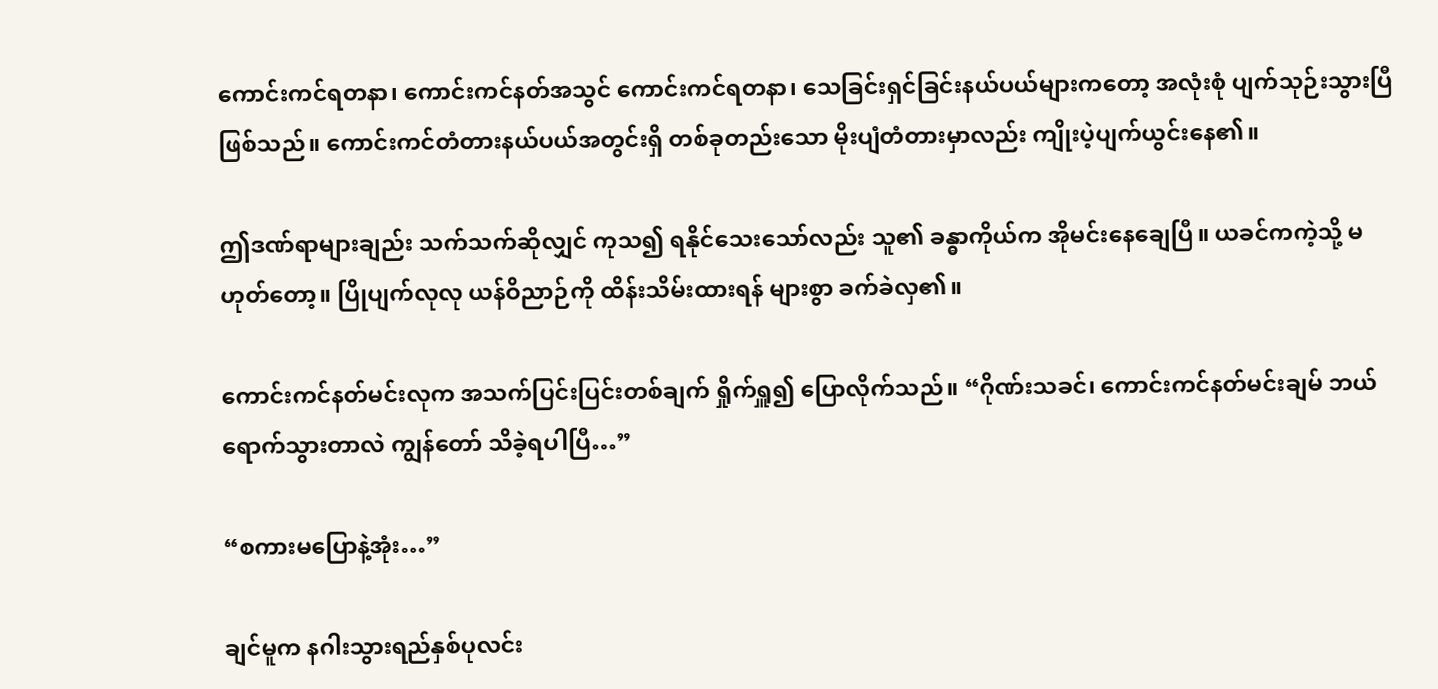ကောင်းကင်ရတနာ၊ ကောင်းကင်နတ်အသွင် ကောင်းကင်ရတနာ၊ သေခြင်းရှင်ခြင်းနယ်ပယ်များကတော့ အလုံးစုံ ပျက်သုဉ်းသွားပြီ ဖြစ်သည်။ ကောင်းကင်တံတားနယ်ပယ်အတွင်းရှိ တစ်ခုတည်းသော မိုးပျံတံတားမှာလည်း ကျိုးပဲ့ပျက်ယွင်းနေ၏။

ဤဒဏ်ရာများချည်း သက်သက်ဆိုလျှင် ကုသ၍ ရနိုင်သေးသော်လည်း သူ၏ ခန္ဓာကိုယ်က အိုမင်းနေချေပြီ။ ယခင်ကကဲ့သို့ မဟုတ်တော့။ ပြိုပျက်လုလု ယန်ဝိညာဉ်ကို ထိန်းသိမ်းထားရန် များစွာ ခက်ခဲလှ၏။

ကောင်းကင်နတ်မင်းလုက အသက်ပြင်းပြင်းတစ်ချက် ရှိုက်ရှူ၍ ပြောလိုက်သည်။ “ဂိုဏ်းသခင်၊ ကောင်းကင်နတ်မင်းချမ် ဘယ်ရောက်သွားတာလဲ ကျွန်တော် သိခဲ့ရပါပြီ…”

“စကားမပြောနဲ့အုံး…”

ချင်မူက နဂါးသွားရည်နှစ်ပုလင်း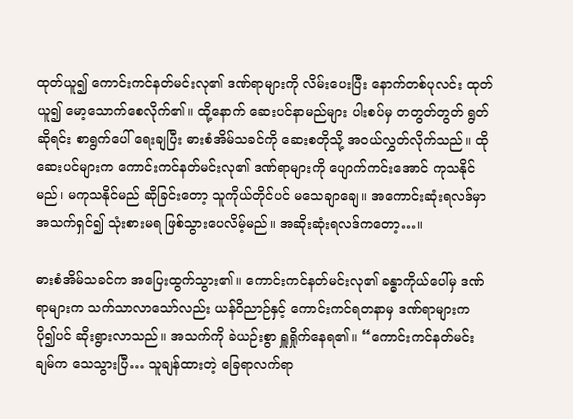ထုတ်ယူ၍ ကောင်းကင်နတ်မင်းလု၏ ဒဏ်ရာများကို လိမ်းပေးပြီး နောက်တစ်ပုလင်း ထုတ်ယူ၍ မော့သောက်စေလိုက်၏။ ထို့နောက် ဆေးပင်နာမည်များ ပါးစပ်မှ တတွတ်တွတ် ရွတ်ဆိုရင်း စာရွက်ပေါ် ရေးချပြီး ဓားစံအိမ်သခင်ကို ဆေးစတိုသို့ အဝယ်လွှတ်လိုက်သည်။ ထိုဆေးပင်များက ကောင်းကင်နတ်မင်းလု၏ ဒဏ်ရာများကို ပျောက်ကင်းအောင် ကုသနိုင်မည်၊ မကုသနိုင်မည် ဆိုခြင်းတော့ သူကိုယ်တိုင်ပင် မသေချာချေ။ အကောင်းဆုံးရလဒ်မှာ အသက်ရှင်၍ သုံးစားမရ ဖြစ်သွားပေလိမ့်မည်။ အဆိုးဆုံးရလဒ်ကတော့…။

ဓားစံအိမ်သခင်က အပြေးထွက်သွား၏။ ကောင်းကင်နတ်မင်းလု၏ ခန္ဓာကိုယ်ပေါ်မှ ဒဏ်ရာများက သက်သာလာသော်လည်း ယန်ဝိညာဉ်နှင့် ကောင်းကင်ရတနာမှ ဒဏ်ရာများက ပို၍ပင် ဆိုးရွားလာသည်။ အသက်ကို ခဲယဉ်းစွာ ရှူရှိုက်နေရ၏။ “ကောင်းကင်နတ်မင်းချမ်က သေသွားပြီ… သူချန်ထားတဲ့ ခြေရာလက်ရာ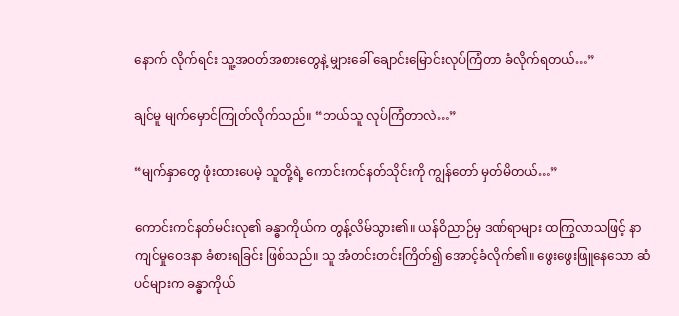နောက် လိုက်ရင်း သူ့အဝတ်အစားတွေနဲ့ မျှားခေါ် ချောင်းမြောင်းလုပ်ကြံတာ ခံလိုက်ရတယ်…”

ချင်မူ မျက်မှောင်ကြုတ်လိုက်သည်။ “ဘယ်သူ လုပ်ကြံတာလဲ…”

“မျက်နှာတွေ ဖုံးထားပေမဲ့ သူတို့ရဲ့ ကောင်းကင်နတ်သိုင်းကို ကျွန်တော် မှတ်မိတယ်…”

ကောင်းကင်နတ်မင်းလု၏ ခန္ဓာကိုယ်က တွန့်လိမ်သွား၏။ ယန်ဝိညာဉ်မှ ဒဏ်ရာများ ထကြွလာသဖြင့် နာကျင်မှုဝေဒနာ ခံစားရခြင်း ဖြစ်သည်။ သူ အံတင်းတင်းကြိတ်၍ အောင့်ခံလိုက်၏။ ဖွေးဖွေးဖြူနေသော ဆံပင်များက ခန္ဓာကိုယ်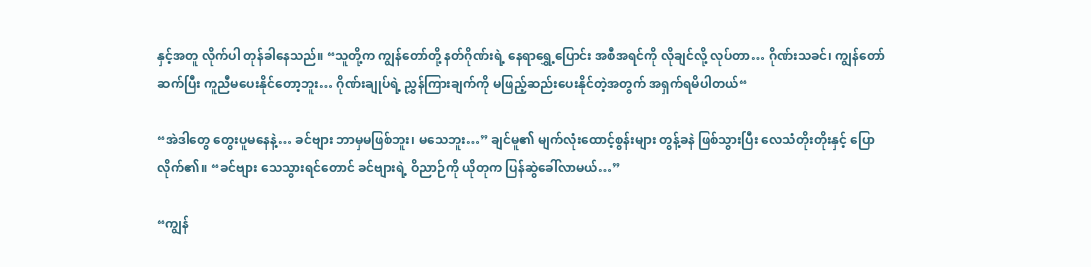နှင့်အတူ လိုက်ပါ တုန်ခါနေသည်။ “သူတို့က ကျွန်တော်တို့ နတ်ဂိုဏ်းရဲ့ နေရာရွှေ့ပြောင်း အစီအရင်ကို လိုချင်လို့ လုပ်တာ… ဂိုဏ်းသခင်၊ ကျွန်တော် ဆက်ပြီး ကူညီမပေးနိုင်တော့ဘူး… ဂိုဏ်းချုပ်ရဲ့ ညွှန်ကြားချက်ကို မဖြည့်ဆည်းပေးနိုင်တဲ့အတွက် အရှက်ရမိပါတယ်“

“အဲဒါတွေ တွေးပူမနေနဲ့… ခင်ဗျား ဘာမှမဖြစ်ဘူး၊ မသေဘူး…” ချင်မူ၏ မျက်လုံးထောင့်စွန်းများ တွန့်ခနဲ ဖြစ်သွားပြီး လေသံတိုးတိုးနှင့် ပြောလိုက်၏။ “ခင်ဗျား သေသွားရင်တောင် ခင်ဗျားရဲ့ ဝိညာဉ်ကို ယိုတုက ပြန်ဆွဲခေါ်လာမယ်…”

“ကျွန်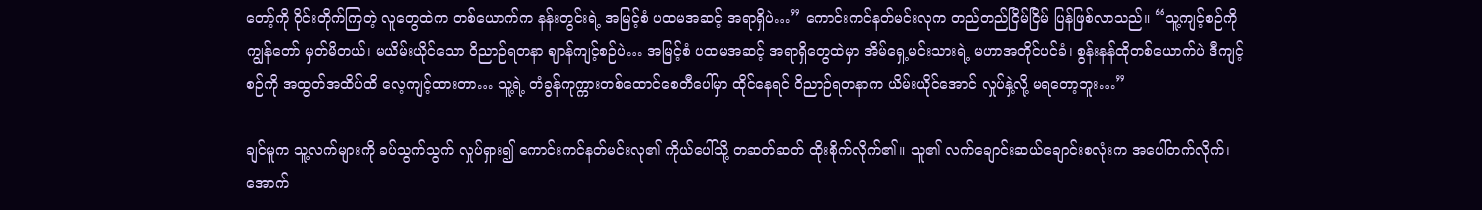တော့်ကို ဝိုင်းတိုက်ကြတဲ့ လူတွေထဲက တစ်ယောက်က နန်းတွင်းရဲ့ အမြင့်စံ ပထမအဆင့် အရာရှိပဲ…” ကောင်းကင်နတ်မင်းလုက တည်တည်ငြိမ်ငြိမ် ပြန်ဖြစ်လာသည်။ “သူ့ကျင့်စဉ်ကို ကျွန်တော် မှတ်မိတယ်၊ မယိမ်းယိုင်သော ဝိညာဉ်ရတနာ ဈာန်ကျင့်စဉ်ပဲ… အမြင့်စံ ပထမအဆင့် အရာရှိတွေထဲမှာ အိမ်ရှေ့မင်းသားရဲ့ မဟာအတိုင်ပင်ခံ၊ စွန်းနန်ထိုတစ်ယောက်ပဲ ဒီကျင့်စဉ်ကို အထွတ်အထိပ်ထိ လေ့ကျင့်ထားတာ… သူ့ရဲ့ တံခွန်ကုက္ကားတစ်ထောင်စေတီပေါ်မှာ ထိုင်နေရင် ဝိညာဉ်ရတနာက ယိမ်းယိုင်အောင် လှုပ်နှဲ့လို့ မရတော့ဘူး…”

ချင်မူက သူ့လက်များကို ခပ်သွက်သွက် လှုပ်ရှား၍ ကောင်းကင်နတ်မင်းလု၏ ကိုယ်ပေါ်သို့ တဆတ်ဆတ် ထိုးစိုက်လိုက်၏။ သူ၏ လက်ချောင်းဆယ်ချောင်းစလုံးက အပေါ်တက်လိုက်၊ အောက်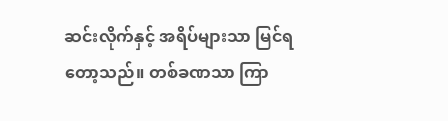ဆင်းလိုက်နှင့် အရိပ်များသာ မြင်ရတော့သည်။ တစ်ခဏသာ ကြာ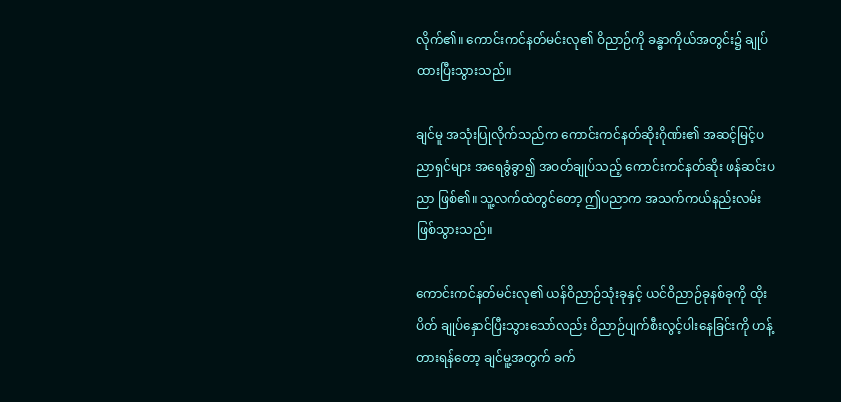လိုက်၏။ ကောင်းကင်နတ်မင်းလု၏ ဝိညာဉ်ကို ခန္ဓာကိုယ်အတွင်း၌ ချုပ်ထားပြီးသွားသည်။

ချင်မူ အသုံးပြုလိုက်သည်က ကောင်းကင်နတ်ဆိုးဂိုဏ်း၏ အဆင့်မြင့်ပညာရှင်များ အရေခွံခွာ၍ အဝတ်ချုပ်သည့် ကောင်းကင်နတ်ဆိုး ဖန်ဆင်းပညာ ဖြစ်၏။ သူ့လက်ထဲတွင်တော့ ဤပညာက အသက်ကယ်နည်းလမ်း ဖြစ်သွားသည်။

ကောင်းကင်နတ်မင်းလု၏ ယန်ဝိညာဉ်သုံးခုနှင့် ယင်ဝိညာဉ်ခုနစ်ခုကို ထိုးပိတ် ချုပ်နှောင်ပြီးသွားသော်လည်း ဝိညာဉ်ပျက်စီးလွင့်ပါးနေခြင်းကို ဟန့်တားရန်တော့ ချင်မူ့အတွက် ခက်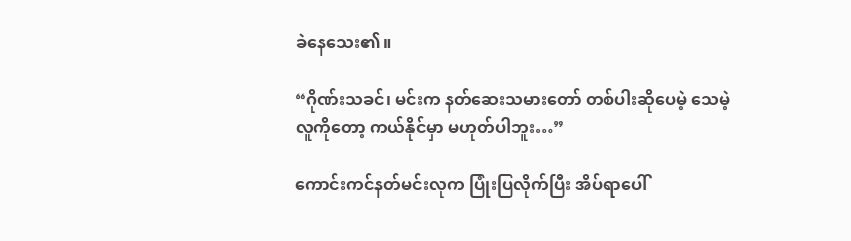ခဲနေသေး၏။

“ဂိုဏ်းသခင်၊ မင်းက နတ်ဆေးသမားတော် တစ်ပါးဆိုပေမဲ့ သေမဲ့လူကိုတော့ ကယ်နိုင်မှာ မဟုတ်ပါဘူး…”

ကောင်းကင်နတ်မင်းလုက ပြုံးပြလိုက်ပြီး အိပ်ရာပေါ်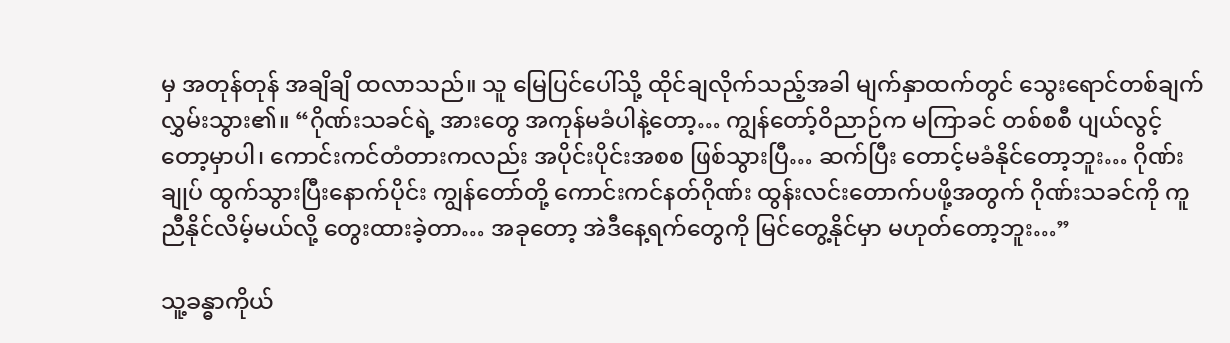မှ အတုန်တုန် အချိချိ ထလာသည်။ သူ မြေပြင်ပေါ်သို့ ထိုင်ချလိုက်သည့်အခါ မျက်နှာထက်တွင် သွေးရောင်တစ်ချက် လွှမ်းသွား၏။ “ဂိုဏ်းသခင်ရဲ့ အားတွေ အကုန်မခံပါနဲ့တော့… ကျွန်တော့်ဝိညာဉ်က မကြာခင် တစ်စစီ ပျယ်လွင့်တော့မှာပါ၊ ကောင်းကင်တံတားကလည်း အပိုင်းပိုင်းအစစ ဖြစ်သွားပြီ… ဆက်ပြီး တောင့်မခံနိုင်တော့ဘူး… ဂိုဏ်းချုပ် ထွက်သွားပြီးနောက်ပိုင်း ကျွန်တော်တို့ ကောင်းကင်နတ်ဂိုဏ်း ထွန်းလင်းတောက်ပဖို့အတွက် ဂိုဏ်းသခင်ကို ကူညီနိုင်လိမ့်မယ်လို့ တွေးထားခဲ့တာ… အခုတော့ အဲဒီနေ့ရက်တွေကို မြင်တွေ့နိုင်မှာ မဟုတ်တော့ဘူး…”

သူ့ခန္ဓာကိုယ်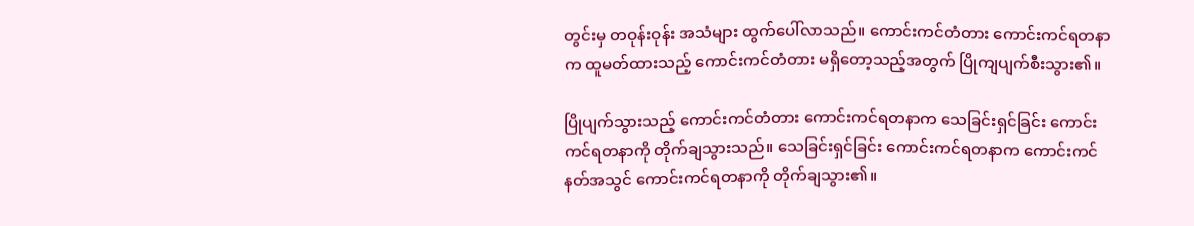တွင်းမှ တဝုန်းဝုန်း အသံများ ထွက်ပေါ်လာသည်။ ကောင်းကင်တံတား ကောင်းကင်ရတနာက ထူမတ်ထားသည့် ကောင်းကင်တံတား မရှိတော့သည့်အတွက် ပြိုကျပျက်စီးသွား၏။

ပြိုပျက်သွားသည့် ကောင်းကင်တံတား ကောင်းကင်ရတနာက သေခြင်းရှင်ခြင်း ကောင်းကင်ရတနာကို တိုက်ချသွားသည်။ သေခြင်းရှင်ခြင်း ကောင်းကင်ရတနာက ကောင်းကင်နတ်အသွင် ကောင်းကင်ရတနာကို တိုက်ချသွား၏။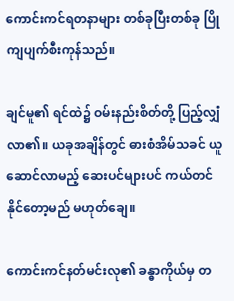ကောင်းကင်ရတနာများ တစ်ခုပြီးတစ်ခု ပြိုကျပျက်စီးကုန်သည်။

ချင်မူ၏ ရင်ထဲ၌ ဝမ်းနည်းစိတ်တို့ ပြည့်လျှံလာ၏။ ယခုအချိန်တွင် ဓားစံအိမ်သခင် ယူဆောင်လာမည့် ဆေးပင်များပင် ကယ်တင်နိုင်တော့မည် မဟုတ်ချေ။

ကောင်းကင်နတ်မင်းလု၏ ခန္ဓာကိုယ်မှ တ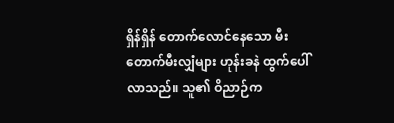ရှိန်ရှိန် တောက်လောင်နေသော မီးတောက်မီးလျှံများ ဟုန်းခနဲ ထွက်ပေါ်လာသည်။ သူ၏ ဝိညာဉ်က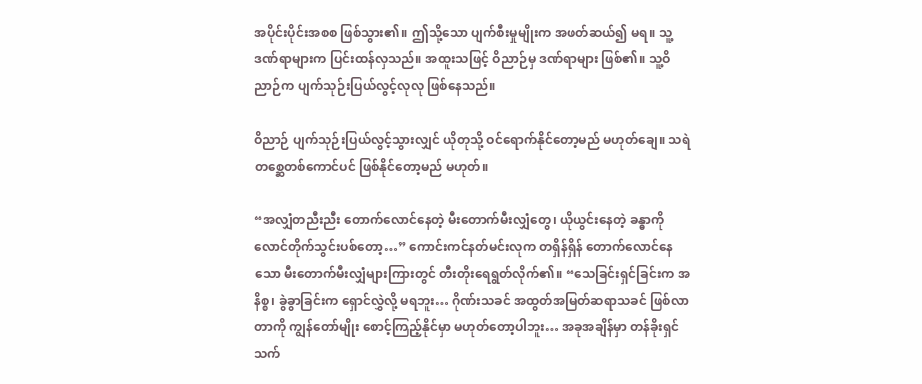အပိုင်းပိုင်းအစစ ဖြစ်သွား၏။ ဤသို့သော ပျက်စီးမှုမျိုးက အဖတ်ဆယ်၍ မရ။ သူ့ဒဏ်ရာများက ပြင်းထန်လှသည်။ အထူးသဖြင့် ဝိညာဉ်မှ ဒဏ်ရာများ ဖြစ်၏။ သူ့ဝိညာဉ်က ပျက်သုဉ်းပြယ်လွင့်လုလု ဖြစ်နေသည်။

ဝိညာဉ် ပျက်သုဉ်းပြယ်လွင့်သွားလျှင် ယိုတုသို့ ဝင်ရောက်နိုင်တော့မည် မဟုတ်ချေ။ သရဲတစ္ဆေတစ်ကောင်ပင် ဖြစ်နိုင်တော့မည် မဟုတ်။

“အလျှံတညီးညီး တောက်လောင်နေတဲ့ မီးတောက်မီးလျှံတွေ၊ ယိုယွင်းနေတဲ့ ခန္ဓာကို လောင်တိုက်သွင်းပစ်တော့…” ကောင်းကင်နတ်မင်းလုက တရှိန်ရှိန် တောက်လောင်နေသော မီးတောက်မီးလျှံများကြားတွင် တီးတိုးရေရွတ်လိုက်၏။ “သေခြင်းရှင်ခြင်းက အနိစ္စ၊ ခွဲခွာခြင်းက ရှောင်လွှဲလို့ မရဘူး… ဂိုဏ်းသခင် အထွတ်အမြတ်ဆရာသခင် ဖြစ်လာတာကို ကျွန်တော်မျိုး စောင့်ကြည့်နိုင်မှာ မဟုတ်တော့ပါဘူး… အခုအချိန်မှာ တန်ခိုးရှင်သက်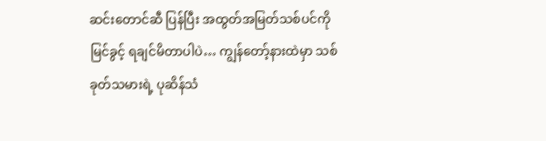ဆင်းတောင်ဆီ ပြန်ပြီး အထွတ်အမြတ်သစ်ပင်ကို မြင်ခွင့် ရချင်မိတာပါပဲ… ကျွန်တော့်နားထဲမှာ သစ်ခုတ်သမားရဲ့ ပုဆိန်သံ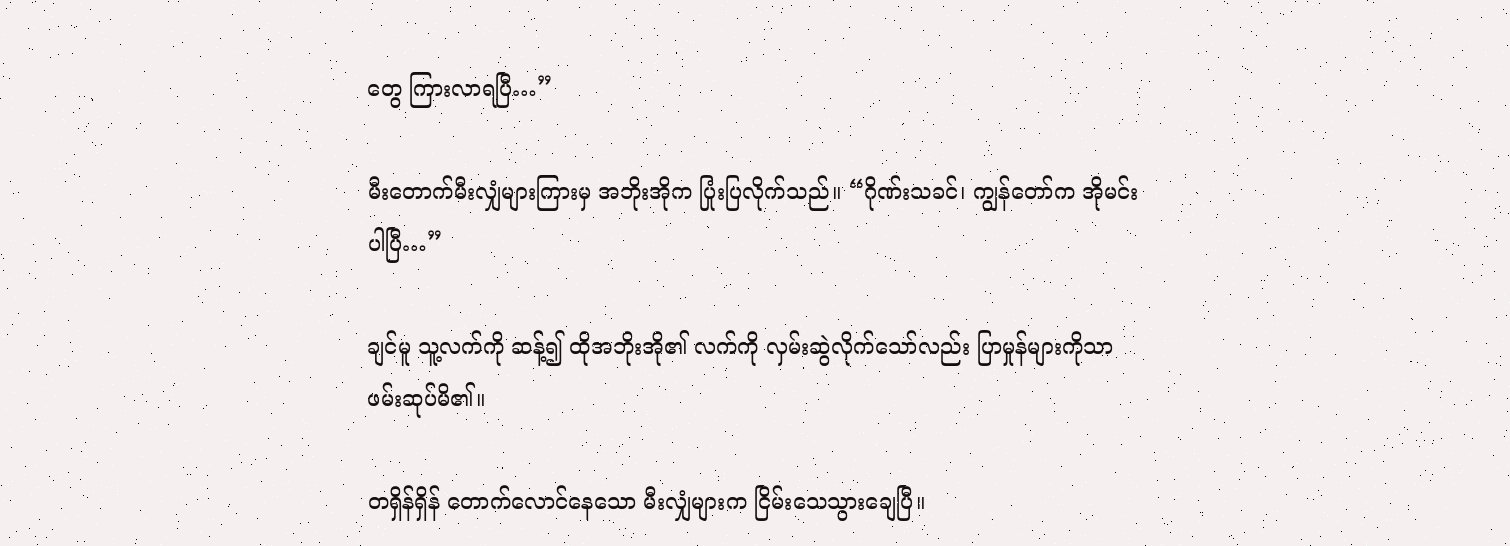တွေ ကြားလာရပြီ…”

မီးတောက်မီးလျှံများကြားမှ အဘိုးအိုက ပြုံးပြလိုက်သည်။ “ဂိုဏ်းသခင်၊ ကျွန်တော်က အိုမင်းပါပြီ…”

ချင်မူ သူ့လက်ကို ဆန့်၍ ထိုအဘိုးအို၏ လက်ကို လှမ်းဆွဲလိုက်သော်လည်း ပြာမှုန်များကိုသာ ဖမ်းဆုပ်မိ၏။

တရှိန်ရှိန် တောက်လောင်နေသော မီးလျှံများက ငြိမ်းသေသွားချေပြီ။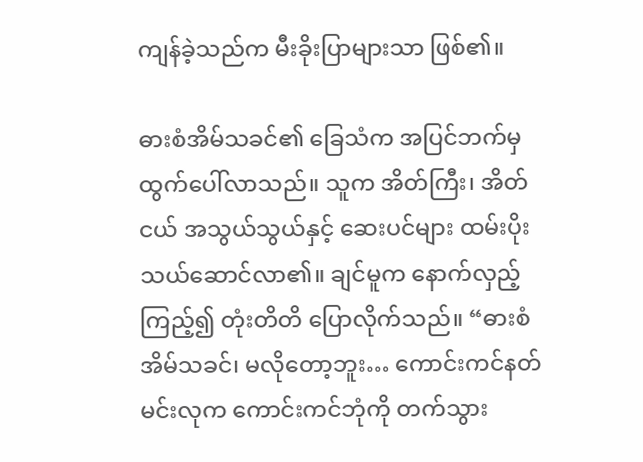ကျန်ခဲ့သည်က မီးခိုးပြာများသာ ဖြစ်၏။

ဓားစံအိမ်သခင်၏ ခြေသံက အပြင်ဘက်မှ ထွက်ပေါ်လာသည်။ သူက အိတ်ကြီး၊ အိတ်ငယ် အသွယ်သွယ်နှင့် ဆေးပင်များ ထမ်းပိုးသယ်ဆောင်လာ၏။ ချင်မူက နောက်လှည့်ကြည့်၍ တုံးတိတိ ပြောလိုက်သည်။ “ဓားစံအိမ်သခင်၊ မလိုတော့ဘူး… ကောင်းကင်နတ်မင်းလုက ကောင်းကင်ဘုံကို တက်သွား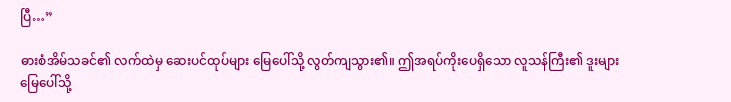ပြီ…”

ဓားစံအိမ်သခင်၏ လက်ထဲမှ ဆေးပင်ထုပ်များ မြေပေါ်သို့ လွတ်ကျသွား၏။ ဤအရပ်ကိုးပေရှိသော လူသန်ကြီး၏ ဒူးများ မြေပေါ်သို့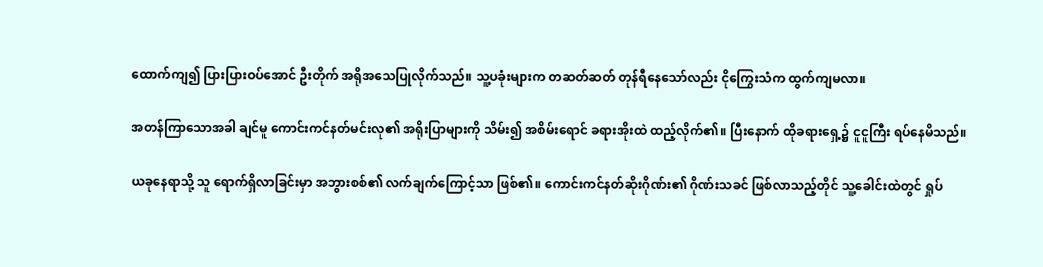ထောက်ကျ၍ ပြားပြားဝပ်အောင် ဦးတိုက် အရိုအသေပြုလိုက်သည်။ သူ့ပခုံးများက တဆတ်ဆတ် တုန်ရီနေသော်လည်း ငိုကြွေးသံက ထွက်ကျမလာ။

အတန်ကြာသောအခါ ချင်မူ ကောင်းကင်နတ်မင်းလု၏ အရိုးပြာများကို သိမ်း၍ အစိမ်းရောင် ခရားအိုးထဲ ထည့်လိုက်၏။ ပြီးနောက် ထိုခရားရှေ့၌ ငူငူကြီး ရပ်နေမိသည်။

ယခုနေရာသို့ သူ ရောက်ရှိလာခြင်းမှာ အဘွားစစ်၏ လက်ချက်ကြောင့်သာ ဖြစ်၏။ ကောင်းကင်နတ်ဆိုးဂိုဏ်း၏ ဂိုဏ်းသခင် ဖြစ်လာသည့်တိုင် သူ့ခေါင်းထဲတွင် ရှုပ်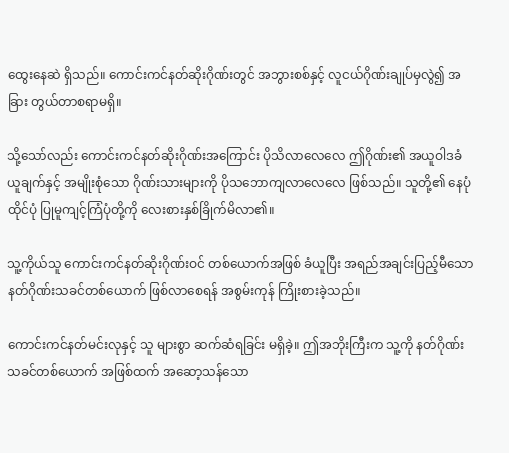ထွေးနေဆဲ ရှိသည်။ ကောင်းကင်နတ်ဆိုးဂိုဏ်းတွင် အဘွားစစ်နှင့် လူငယ်ဂိုဏ်းချုပ်မှလွဲ၍ အခြား တွယ်တာစရာမရှိ။

သို့သော်လည်း ကောင်းကင်နတ်ဆိုးဂိုဏ်းအကြောင်း ပိုသိလာလေလေ ဤဂိုဏ်း၏ အယူဝါဒခံယူချက်နှင့် အမျိုးစုံသော ဂိုဏ်းသားများကို ပိုသဘောကျလာလေလေ ဖြစ်သည်။ သူတို့၏ နေပုံထိုင်ပုံ ပြုမူကျင့်ကြံပုံတို့ကို လေးစားနှစ်ခြိုက်မိလာ၏။

သူ့ကိုယ်သူ ကောင်းကင်နတ်ဆိုးဂိုဏ်းဝင် တစ်ယောက်အဖြစ် ခံယူပြီး အရည်အချင်းပြည့်မီသော နတ်ဂိုဏ်းသခင်တစ်ယောက် ဖြစ်လာစေရန် အစွမ်းကုန် ကြိုးစားခဲ့သည်။

ကောင်းကင်နတ်မင်းလုနှင့် သူ များစွာ ဆက်ဆံရခြင်း မရှိခဲ့။ ဤအဘိုးကြီးက သူ့ကို နတ်ဂိုဏ်းသခင်တစ်ယောက် အဖြစ်ထက် အဆော့သန်သော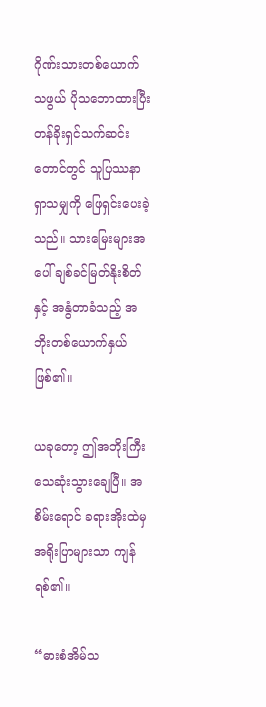ဂိုဏ်းသားတစ်ယောက်သဖွယ် ပိုသဘောထားပြီး တန်ခိုးရှင်သက်ဆင်းတောင်တွင် သူပြဿနာရှာသမျှကို ဖြေရှင်းပေးခဲ့သည်။ သားမြေးများအပေါ် ချစ်ခင်မြတ်နိုးစိတ်နှင့် အနွံတာခံသည့် အဘိုးတစ်ယောက်နှယ် ဖြစ်၏။

ယခုတော့ ဤအဘိုးကြီး သေဆုံးသွားချေပြီ။ အစိမ်းရောင် ခရားအိုးထဲမှ အရိုးပြာများသာ ကျန်ရစ်၏။

“ဓားစံအိမ်သ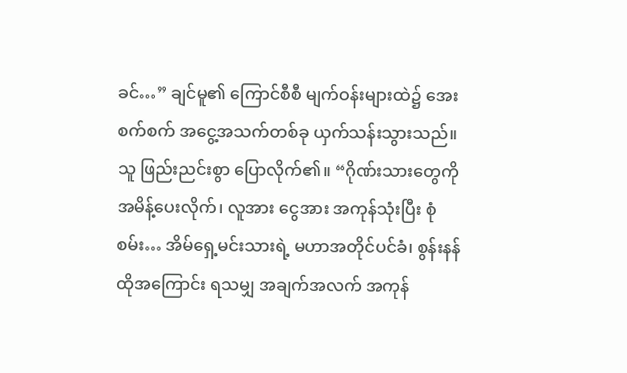ခင်…” ချင်မူ၏ ကြောင်စီစီ မျက်ဝန်းများထဲ၌ အေးစက်စက် အငွေ့အသက်တစ်ခု ယှက်သန်းသွားသည်။ သူ ဖြည်းညင်းစွာ ပြောလိုက်၏။ “ဂိုဏ်းသားတွေကို အမိန့်ပေးလိုက်၊ လူအား ငွေအား အကုန်သုံးပြီး စုံစမ်း… အိမ်ရှေ့မင်းသားရဲ့ မဟာအတိုင်ပင်ခံ၊ စွန်းနန်ထိုအကြောင်း ရသမျှ အချက်အလက် အကုန်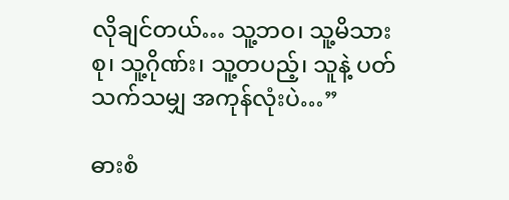လိုချင်တယ်… သူ့ဘဝ၊ သူ့မိသားစု၊ သူ့ဂိုဏ်း၊ သူ့တပည့်၊ သူနဲ့ ပတ်သက်သမျှ အကုန်လုံးပဲ…”

ဓားစံ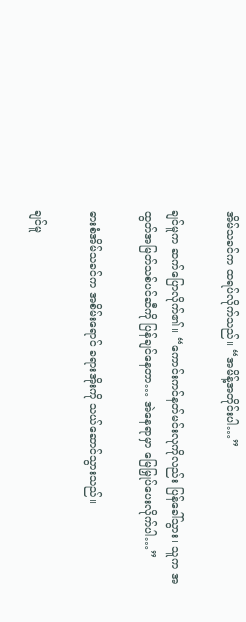အိမ်သခင်က ထရပ်လိုက်သည်။ “အမိန့်အတိုင်းပါ…”

ချင်မူက ဆက်ပြောလိုက်၏။ “ကောင်းကင်နတ်မင်းလုကိုလည်း ပြန်ခေါ်သွား၊ သူက အထွတ်အမြတ်သစ်ပင်ဆီကို ပြန်ချင်နေတာ… အဲနေရာမှာ မြေမြှုပ်ပေးလိုက်ပါ…”

ဓားစံအိမ်သခင်က အစိမ်းရောင် ခရားအိုးကို သယ်ဆောင်သွားသည်။

ချင်မူ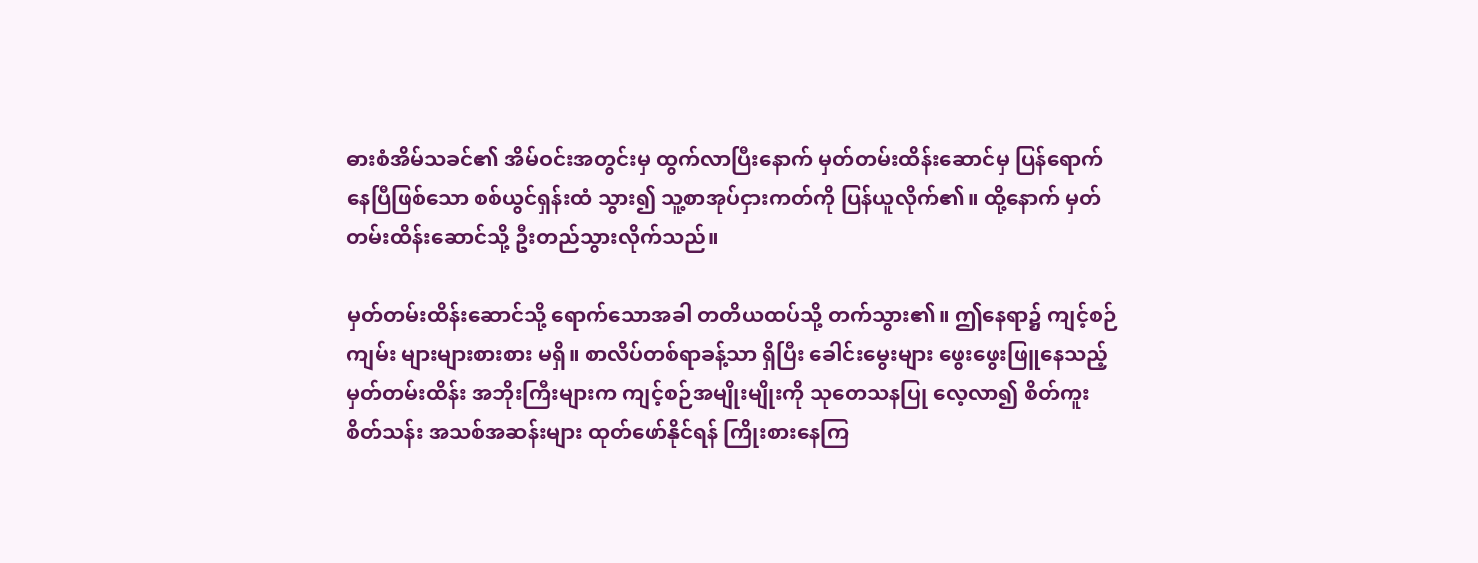ဓားစံအိမ်သခင်၏ အိမ်ဝင်းအတွင်းမှ ထွက်လာပြီးနောက် မှတ်တမ်းထိန်းဆောင်မှ ပြန်ရောက်နေပြီဖြစ်သော စစ်ယွင်ရှန်းထံ သွား၍ သူ့စာအုပ်ငှားကတ်ကို ပြန်ယူလိုက်၏။ ထို့နောက် မှတ်တမ်းထိန်းဆောင်သို့ ဦးတည်သွားလိုက်သည်။

မှတ်တမ်းထိန်းဆောင်သို့ ရောက်သောအခါ တတိယထပ်သို့ တက်သွား၏။ ဤနေရာ၌ ကျင့်စဉ်ကျမ်း များများစားစား မရှိ။ စာလိပ်တစ်ရာခန့်သာ ရှိပြီး ခေါင်းမွေးများ ဖွေးဖွေးဖြူနေသည့် မှတ်တမ်းထိန်း အဘိုးကြီးများက ကျင့်စဉ်အမျိုးမျိုးကို သုတေသနပြု လေ့လာ၍ စိတ်ကူးစိတ်သန်း အသစ်အဆန်းများ ထုတ်ဖော်နိုင်ရန် ကြိုးစားနေကြ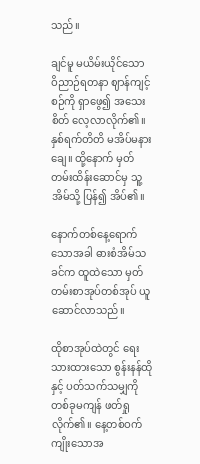သည်။

ချင်မူ မယိမ်းယိုင်သော ဝိညာဉ်ရတနာ ဈာန်ကျင့်စဉ်ကို ရှာဖွေ၍ အသေးစိတ် လေ့လာလိုက်၏။ နှစ်ရက်တိတိ မအိပ်မနားချေ။ ထို့နောက် မှတ်တမ်းထိန်းဆောင်မှ သူ့အိမ်သို့ ပြန်၍ အိပ်၏။

နောက်တစ်နေ့ရောက်သောအခါ ဓားစံအိမ်သခင်က ထူထဲသော မှတ်တမ်းစာအုပ်တစ်အုပ် ယူဆောင်လာသည်။

ထိုစာအုပ်ထဲတွင် ရေးသားထားသော စွန်းနန်ထိုနှင့် ပတ်သက်သမျှကို တစ်ခုမကျန် ဖတ်ရှုလိုက်၏။ နေ့တစ်ဝက်ကျိုးသောအ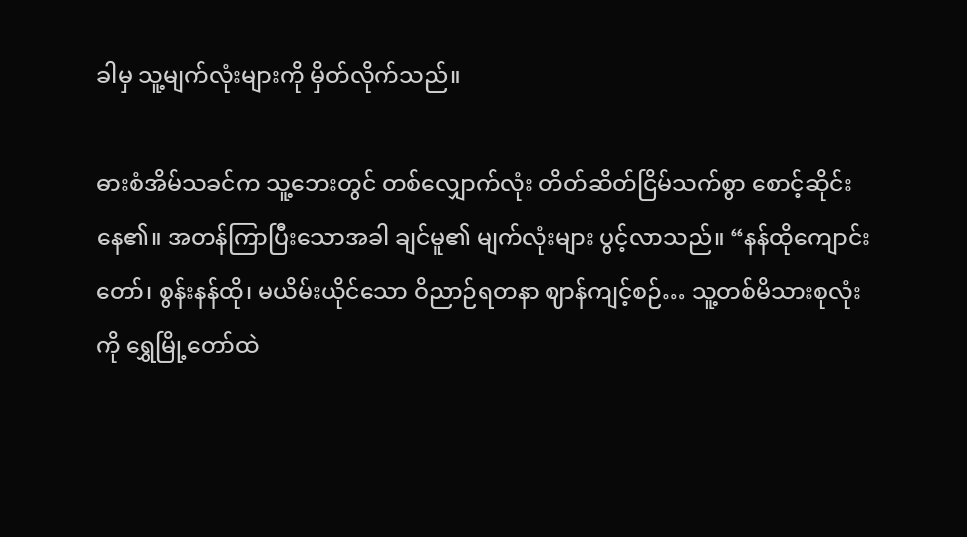ခါမှ သူ့မျက်လုံးများကို မှိတ်လိုက်သည်။

ဓားစံအိမ်သခင်က သူ့ဘေးတွင် တစ်လျှောက်လုံး တိတ်ဆိတ်ငြိမ်သက်စွာ စောင့်ဆိုင်းနေ၏။ အတန်ကြာပြီးသောအခါ ချင်မူ၏ မျက်လုံးများ ပွင့်လာသည်။ “နန်ထိုကျောင်းတော်၊ စွန်းနန်ထို၊ မယိမ်းယိုင်သော ဝိညာဉ်ရတနာ ဈာန်ကျင့်စဉ်… သူ့တစ်မိသားစုလုံးကို ရွှေမြို့တော်ထဲ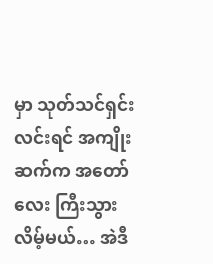မှာ သုတ်သင်ရှင်းလင်းရင် အကျိုးဆက်က အတော်လေး ကြီးသွားလိမ့်မယ်… အဲဒီ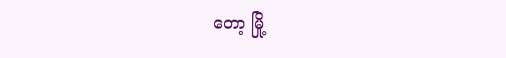တော့ မြို့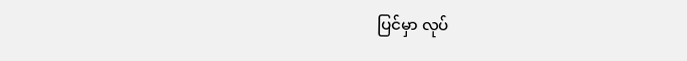ပြင်မှာ လုပ်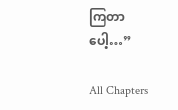ကြတာပေါ့…”

All Chapters